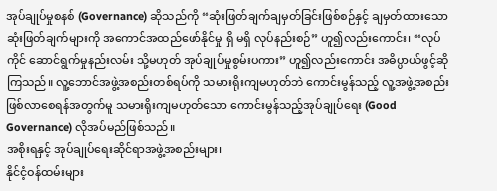အုပ်ချုပ်မှုစနစ် (Governance) ဆိုသည်ကို “ဆုံးဖြတ်ချက်ချမှတ်ခြင်းဖြစ်စဉ်နှင့် ချမှတ်ထားသော ဆုံးဖြတ်ချက်များကို အကောင်အထည်ဖော်နိုင်မှု ရှိ မရှိ လုပ်နည်းစဉ်” ဟူ၍လည်းကောင်း၊ “လုပ်ကိုင် ဆောင်ရွက်မှုနည်းလမ်း သို့မဟုတ် အုပ်ချုပ်မှုစွမ်းပကား” ဟူ၍လည်းကောင်း အဓိပ္ပာယ်ဖွင့်ဆိုကြသည်။ လူ့ဘောင်အဖွဲ့အစည်းတစ်ရပ်ကို သမားရိုးကျမဟုတ်ဘဲ ကောင်းမွန်သည့် လူ့အဖွဲ့အစည်း ဖြစ်လာစေရန်အတွက်မူ သမားရိုးကျမဟုတ်သော ကောင်းမွန်သည့်အုပ်ချုပ်ရေး (Good Governance) လိုအပ်မည်ဖြစ်သည်။
အစိုးရနှင့် အုပ်ချုပ်ရေးဆိုင်ရာအဖွဲ့အစည်းများ၊
နိုင်ငံ့ဝန်ထမ်းများ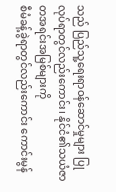သည် ပြည်သူ့ရေးရာဝန်ဆောင်မှုများ ပြုလုပ်ရာတွင်လည်းကောင်း၊ နိုင်ငံ၏သယံဇာတအရင်းအမြစ်များကို
စီမံခန့်ခွဲရာတွင်လည်းကောင်း ကောင်းမွန်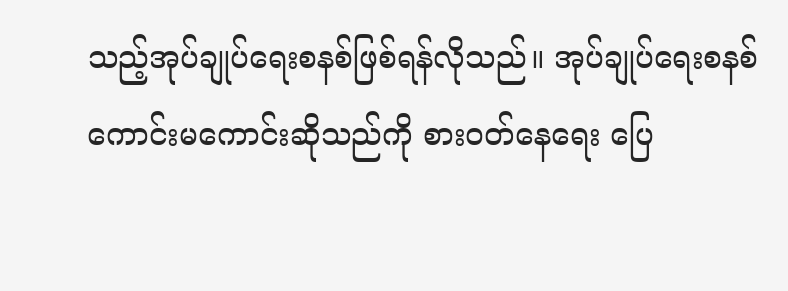သည့်အုပ်ချုပ်ရေးစနစ်ဖြစ်ရန်လိုသည်။ အုပ်ချုပ်ရေးစနစ်
ကောင်းမကောင်းဆိုသည်ကို စားဝတ်နေရေး ပြေ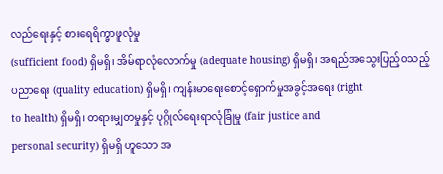လည်ရေးနှင့် စားရေရိက္ခာဖူလုံမှု
(sufficient food) ရှိမရှိ၊ အိမ်ရာလုံလောက်မှု (adequate housing) ရှိမရှိ၊ အရည်အသွေးပြည့်ဝသည့်
ပညာရေး (quality education) ရှိမရှိ၊ ကျန်းမာရေးစောင့်ရှောက်မှုအခွင့်အရေး (right
to health) ရှိမရှိ၊ တရားမျှတမှုနှင့် ပုဂ္ဂိုလ်ရေးရာလုံခြုံမှု (fair justice and
personal security) ရှိမရှိ ဟူသော အ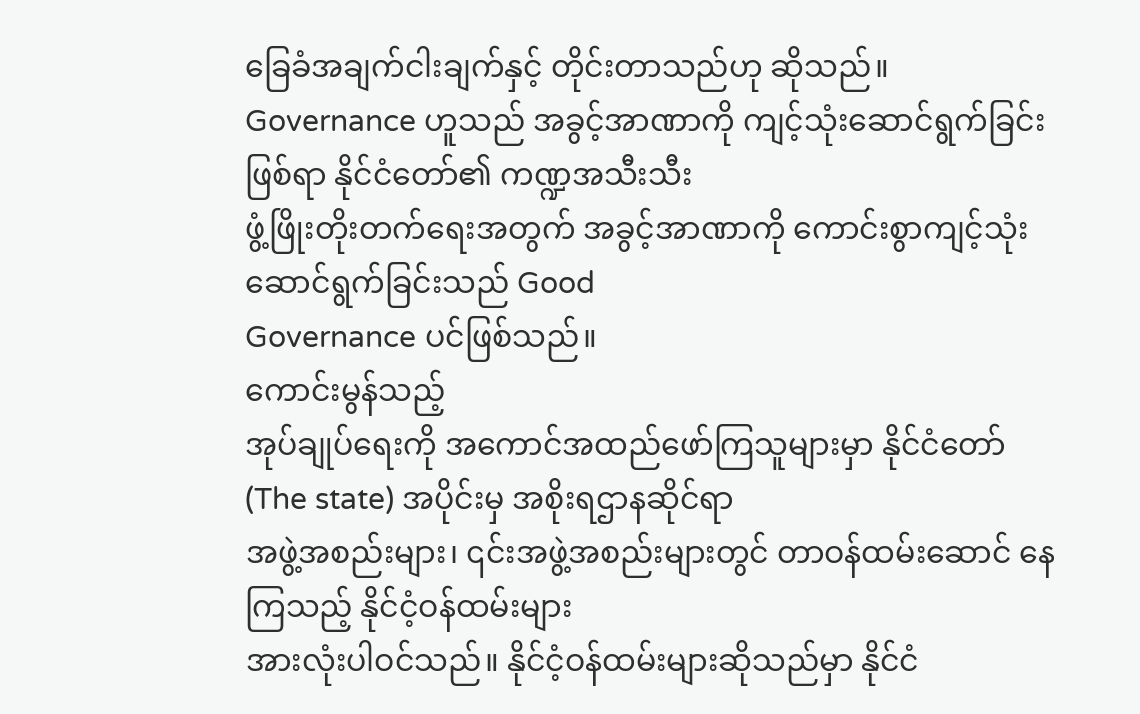ခြေခံအချက်ငါးချက်နှင့် တိုင်းတာသည်ဟု ဆိုသည်။
Governance ဟူသည် အခွင့်အာဏာကို ကျင့်သုံးဆောင်ရွက်ခြင်းဖြစ်ရာ နိုင်ငံတော်၏ ကဏ္ဍအသီးသီး
ဖွံ့ဖြိုးတိုးတက်ရေးအတွက် အခွင့်အာဏာကို ကောင်းစွာကျင့်သုံးဆောင်ရွက်ခြင်းသည် Good
Governance ပင်ဖြစ်သည်။
ကောင်းမွန်သည့်
အုပ်ချုပ်ရေးကို အကောင်အထည်ဖော်ကြသူများမှာ နိုင်ငံတော် (The state) အပိုင်းမှ အစိုးရဌာနဆိုင်ရာ
အဖွဲ့အစည်းများ၊ ၎င်းအဖွဲ့အစည်းများတွင် တာဝန်ထမ်းဆောင် နေကြသည့် နိုင်ငံ့ဝန်ထမ်းများ
အားလုံးပါဝင်သည်။ နိုင်ငံ့ဝန်ထမ်းများဆိုသည်မှာ နိုင်ငံ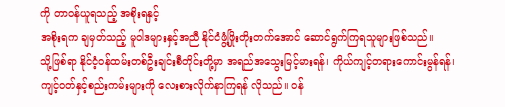ကို တာဝန်ယူရသည့် အစိုးရနှင့်
အစိုးရက ချမှတ်သည့် မူဝါဒများနှင့်အညီ နိုင်ငံဖွံ့ဖြိုးတိုးတက်အောင် ဆောင်ရွက်ကြရသူများဖြစ်သည်။
သို့ဖြစ်ရာ နိုင်ငံ့ဝန်ထမ်းတစ်ဦးချင်းစီတိုင်းတို့မှာ အရည်အသွေးမြင့်မားရန်၊ ကိုယ်ကျင့်တရားကောင်းမွန်ရန်၊
ကျင့်ဝတ်နှင့်စည်းကမ်းများကို လေးစားလိုက်နာကြရန် လိုသည်။ ဝန်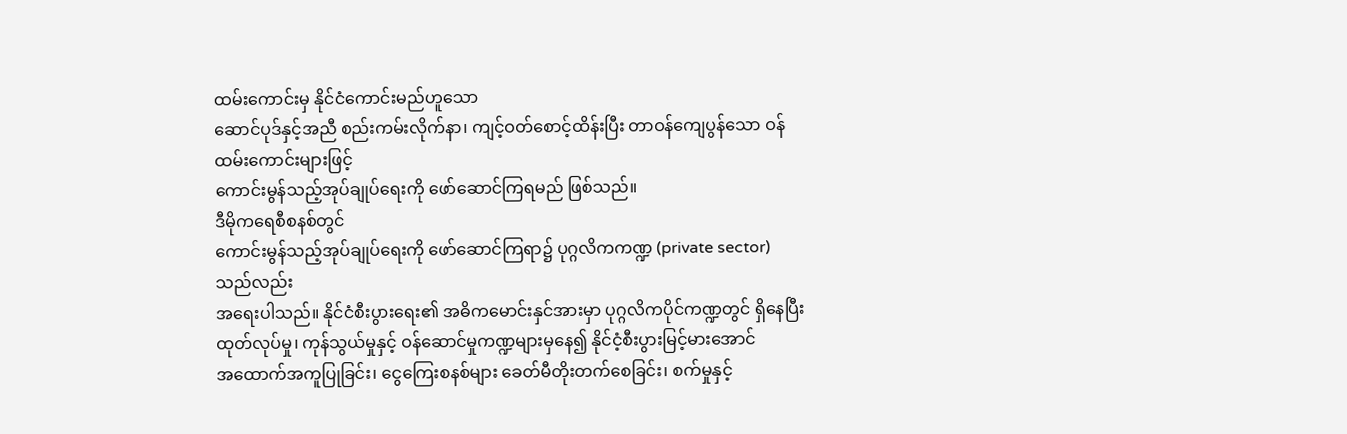ထမ်းကောင်းမှ နိုင်ငံကောင်းမည်ဟူသော
ဆောင်ပုဒ်နှင့်အညီ စည်းကမ်းလိုက်နာ၊ ကျင့်ဝတ်စောင့်ထိန်းပြီး တာဝန်ကျေပွန်သော ဝန်ထမ်းကောင်းများဖြင့်
ကောင်းမွန်သည့်အုပ်ချုပ်ရေးကို ဖော်ဆောင်ကြရမည် ဖြစ်သည်။
ဒီမိုကရေစီစနစ်တွင်
ကောင်းမွန်သည့်အုပ်ချုပ်ရေးကို ဖော်ဆောင်ကြရာ၌ ပုဂ္ဂလိကကဏ္ဍ (private sector) သည်လည်း
အရေးပါသည်။ နိုင်ငံစီးပွားရေး၏ အဓိကမောင်းနှင်အားမှာ ပုဂ္ဂလိကပိုင်ကဏ္ဍတွင် ရှိနေပြီး
ထုတ်လုပ်မှု၊ ကုန်သွယ်မှုနှင့် ဝန်ဆောင်မှုကဏ္ဍများမှနေ၍ နိုင်ငံ့စီးပွားမြင့်မားအောင်
အထောက်အကူပြုခြင်း၊ ငွေကြေးစနစ်များ ခေတ်မီတိုးတက်စေခြင်း၊ စက်မှုနှင့်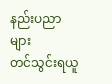နည်းပညာများ
တင်သွင်းရယူ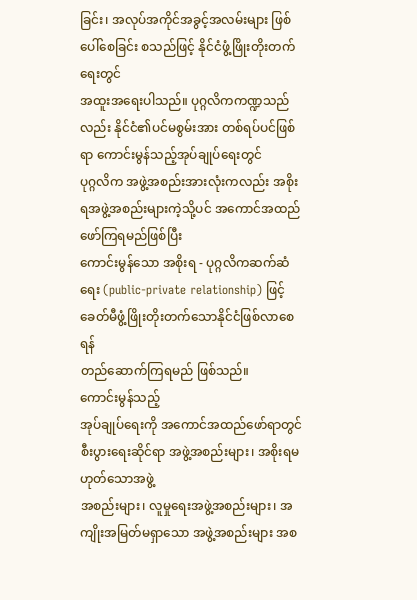ခြင်း၊ အလုပ်အကိုင်အခွင့်အလမ်းများ ဖြစ်ပေါ်စေခြင်း စသည်ဖြင့် နိုင်ငံဖွံ့ဖြိုးတိုးတက်ရေးတွင်
အထူးအရေးပါသည်။ ပုဂ္ဂလိကကဏ္ဍသည်လည်း နိုင်ငံ၏ပင်မစွမ်းအား တစ်ရပ်ပင်ဖြစ်ရာ ကောင်းမွန်သည့်အုပ်ချုပ်ရေးတွင်
ပုဂ္ဂလိက အဖွဲ့အစည်းအားလုံးကလည်း အစိုးရအဖွဲ့အစည်းများကဲ့သို့ပင် အကောင်အထည်ဖော်ကြရမည်ဖြစ်ပြီး
ကောင်းမွန်သော အစိုးရ - ပုဂ္ဂလိကဆက်ဆံရေး (public-private relationship) ဖြင့် ခေတ်မီဖွံ့ဖြိုးတိုးတက်သောနိုင်ငံဖြစ်လာစေရန်
တည်ဆောက်ကြရမည် ဖြစ်သည်။
ကောင်းမွန်သည့်
အုပ်ချုပ်ရေးကို အကောင်အထည်ဖော်ရာတွင် စီးပွားရေးဆိုင်ရာ အဖွဲ့အစည်းများ၊ အစိုးရမဟုတ်သောအဖွဲ့
အစည်းများ၊ လူမှုရေးအဖွဲ့အစည်းများ၊ အကျိုးအမြတ်မရှာသော အဖွဲ့အစည်းများ အစ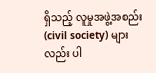ရှိသည့် လူမှုအဖွဲ့အစည်း
(civil society) များလည်း ပါ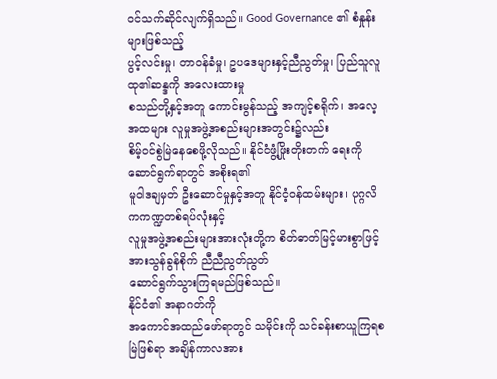ဝင်သက်ဆိုင်လျက်ရှိသည်။ Good Governance ၏ စံနှုန်းများဖြစ်သည့်
ပွင့်လင်းမှု၊ တာဝန်ခံမှု၊ ဥပဒေများနှင့်ညီညွတ်မှု၊ ပြည်သူလူထု၏ဆန္ဒကို အလေးထားမှု
စသည်တို့နှင့်အတူ ကောင်းမွန်သည့် အကျင့်စရိုက်၊ အလေ့အထများ လူမှုအဖွဲ့အစည်းများအတွင်း၌လည်း
စိမ့်ဝင်စွဲမြဲနေစေဖို့လိုသည်။ နိုင်ငံဖွံ့ဖြိုးတိုးတက် ရေးကို ဆောင်ရွက်ရာတွင် အစိုးရ၏
မူဝါဒချမှတ် ဦးဆောင်မှုနှင့်အတူ နိုင်ငံ့ဝန်ထမ်းများ၊ ပုဂ္ဂလိကကဏ္ဍတစ်ရပ်လုံးနှင့်
လူမှုအဖွဲ့အစည်းများအားလုံးတို့က စိတ်ဓာတ်မြင့်မားစွာဖြင့် အားသွန်ခွန်စိုက် ညီညီညွတ်ညွတ်
ဆောင်ရွက်သွားကြရမည်ဖြစ်သည်။
နိုင်ငံ၏ အနာဂတ်ကို
အကောင်အထည်ဖော်ရာတွင် သမိုင်းကို သင်ခန်းစာယူကြရစမြဲဖြစ်ရာ အချိန်ကာလအား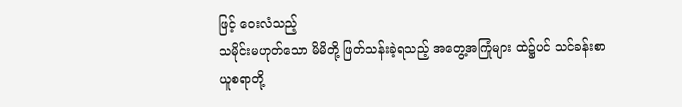ဖြင့် ဝေးလံသည့်
သမိုင်းမဟုတ်သော မိမိတို့ ဖြတ်သန်းခဲ့ရသည့် အတွေ့အကြုံများ ထဲ၌ပင် သင်ခန်းစာယူစရာတို့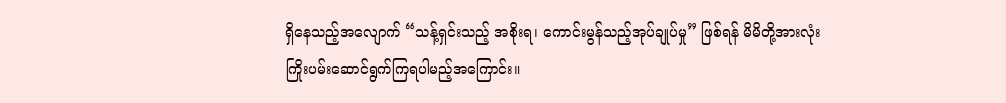ရှိနေသည့်အလျောက် “သန့်ရှင်းသည့် အစိုးရ၊ ကောင်းမွန်သည့်အုပ်ချုပ်မှု” ဖြစ်ရန် မိမိတို့အားလုံး
ကြိုးပမ်းဆောင်ရွက်ကြရပါမည့်အကြောင်း။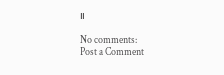။

No comments:
Post a Comment